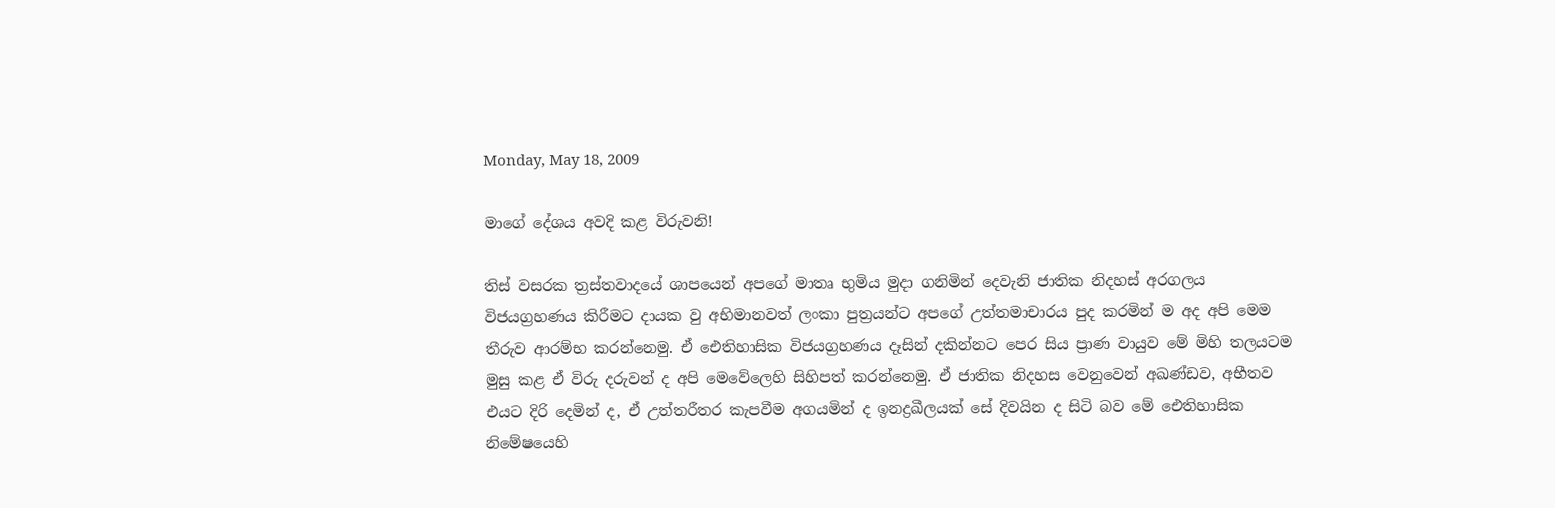Monday, May 18, 2009

මාගේ දේශය අවදි කළ විරුවනි!

තිස් වසරක ත්‍රස්තවාදයේ ශාපයෙන් අපගේ මාතෘ භුමිය මුදා ගනිමින් දෙවැනි ජාතික නිදහස් අරගලය විජයග්‍රහණය කිරීමට දායක වු අභිමානවත් ලංකා පුත්‍රයන්ට අපගේ උත්තමාචාරය පුද කරමින් ම අද අපි මෙම තීරුව ආරම්භ කරන්නෙමු. ඒ ඓතිහාසික විජයග්‍රහණය දෑසින් දකින්නට පෙර සිය ප්‍රාණ වායුව මේ මිහි තලයටම මුසු කළ ඒ විරු දරුවන් ද අපි මෙවේලෙහි සිහිපත් කරන්නෙමු. ඒ ජාතික නිදහස වෙනුවෙන් අඛණ්ඩව, අභීතව එයට දිරි දෙමින් ද, ඒ උත්තරීතර කැපවීම අගයමින් ද ඉනද්‍රඛීලයක් සේ දිවයින ද සිටි බව මේ ඓතිහාසික නිමේෂයෙහි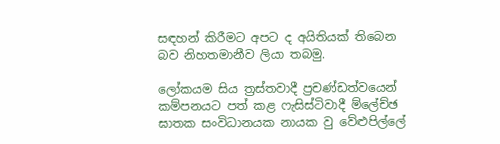සඳහන් කිරීමට අපට ද අයිතියක් තිබෙන බව නිහතමානීව ලියා තබමු.

ලෝකයම සිය ත්‍රස්තවාදී ප්‍රචණ්ඩත්වයෙන් කම්පනයට පත් කළ ෆැසිස්ටිවාදී ම්ලේච්ඡ ඝාතක සංවිධානයක නායක වු වේළුපිල්ලේ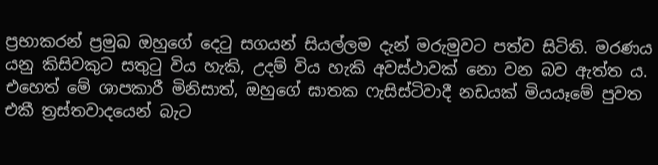ප්‍රභාකරන් ප්‍රමුඛ ඔහුගේ දෙටු සගයන් සියල්ලම දැන් මරුමුවට පත්ව සිටිති. මරණය යනු කිසිවකුට සතුටු විය හැකි, උදම් විය හැකි අවස්ථාවක් නො වන බව ඇත්ත ය. එහෙත් මේ ශාපකාරී මිනිසාත්, ඔහුගේ ඝාතක ෆැසිස්ටිවාදී නඩයක් මියයෑමේ පුවත එකී ත්‍රස්තවාදයෙන් බැට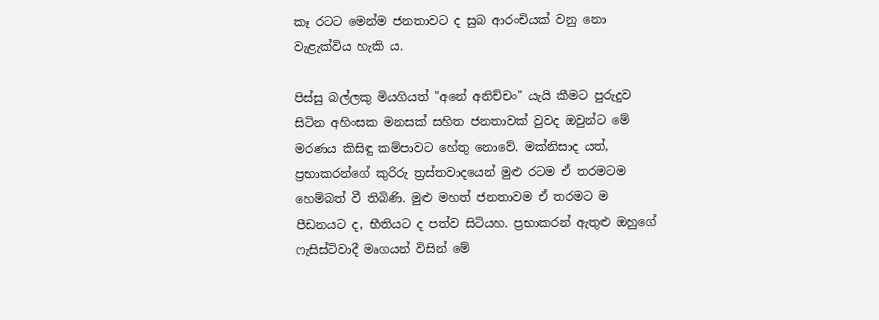කෑ රටට මෙන්ම ජනතාවට ද සුබ ආරංචියක් වනු නො වැළැක්විය හැකි ය.

පිස්සු බල්ලකු මියගියත් "අනේ අනිච්චං" යැයි කීමට පුරුදුව සිටින අහිංසක මනසක් සහිත ජනතාවක් වුවද ඔවුන්ට මේ මරණය කිසිඳු කම්පාවට හේතු නොවේ. මක්නිසාද යත්, ප්‍රභාකරන්ගේ කුරිරු ත්‍රස්තවාදයෙන් මුළු රටම ඒ තරමටම හෙම්බත් වී තිබිණි. මුළු මහත් ජනතාවම ඒ තරමට ම පීඩනයට ද, භීතියට ද පත්ව සිටියහ. ප්‍රභාකරන් ඇතුළු ඔහුගේ ෆැසිස්ටිවාදී මෘගයන් විසින් මේ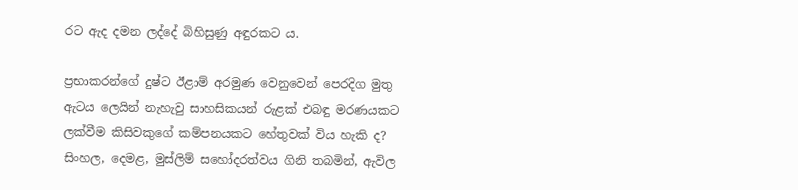රට ඇද දමන ලද්දේ බිහිසුණු අඳුරකට ය.

ප්‍රභාකරන්ගේ දුෂ්ට ඊළාම් අරමුණ වෙනුවෙන් පෙරදිග මුතු ඇටය ලෙයින් නැහැවු සාහසිකයන් රුළක් එබඳු මරණයකට ලක්වීම කිසිවකුගේ කම්පනයකට හේතුවක් විය හැකි ද? සිංහල, දෙමළ, මුස්ලිම් සහෝදරත්වය ගිනි තබමින්, ඇවිල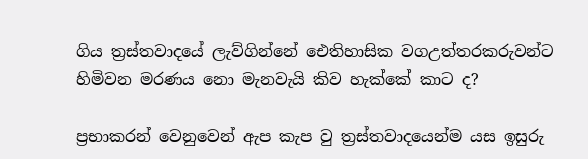ගිය ත්‍රස්තවාදයේ ලැව්ගින්නේ ඓතිහාසික වගඋත්තරකරුවන්ට හිමිවන මරණය නො මැනවැයි කිව හැක්කේ කාට ද?

ප්‍රභාකරන් වෙනුවෙන් ඇප කැප වු ත්‍රස්තවාදයෙන්ම යස ඉසුරු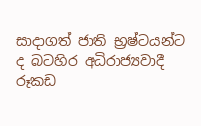සාදාගත් ජාති භ්‍රෂ්ටයන්ට ද බටහිර අධිරාජ්‍යවාදී රූකඩ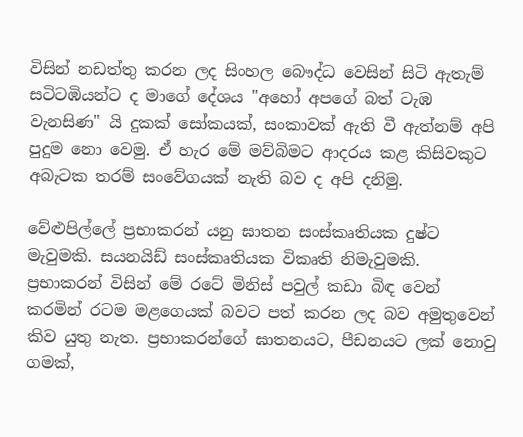විසින් නඩත්තු කරන ලද සිංහල බෞද්ධ වෙසින් සිටි ඇතැම් සටිටඹියන්ට ද මාගේ දේශය "අහෝ අපගේ බත් ටැඹ වැනසිණ" යි දුකක් සෝකයක්, සංකාවක් ඇති වී ඇත්නම් අපි පුදුම නො වෙමු. ඒ හැර මේ මව්බිමට ආදරය කළ කිසිවකුට අබැටක තරම් සංවේගයක් නැති බව ද අපි දනිමු.

වේළුපිල්ලේ ප්‍රභාකරන් යනු ඝාතන සංස්කෘතියක දුෂ්ට මැවුමකි. සයනයිඩ් සංස්කෘතියක විකෘති නිමැවුමකි. ප්‍රභාකරන් විසින් මේ රටේ මිනිස් පවුල් කඩා බිඳ වෙන් කරමින් රටම මළගෙයක් බවට පත් කරන ලද බව අමුතුවෙන් කිව යුතු නැත. ප්‍රභාකරන්ගේ ඝාතනයට, පීඩනයට ලක් නොවු ගමක්,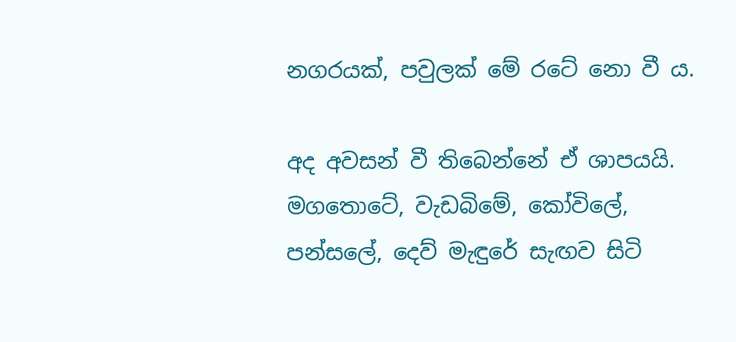නගරයක්, පවුලක් මේ රටේ නො වී ය.

අද අවසන් වී තිබෙන්නේ ඒ ශාපයයි. මගතොටේ, වැඩබිමේ, කෝවිලේ, පන්සලේ, දෙව් මැඳුරේ සැඟව සිටි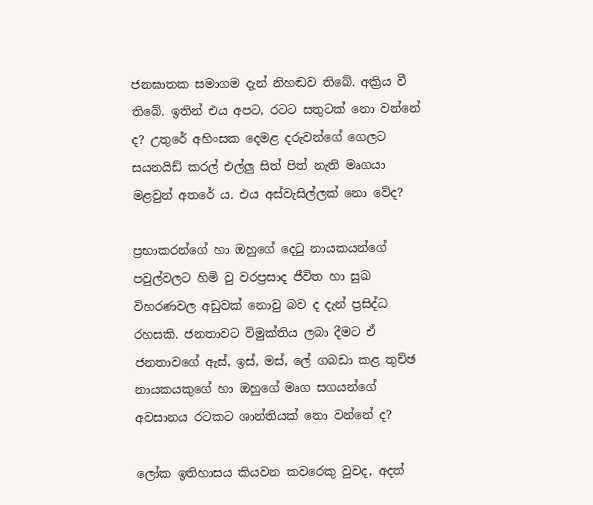ජනඝාතක සමාගම දැන් නිහඬව තිබේ. අක්‍රිය වී තිබේ. ඉතින් එය අපට, රටට සතුටක් නො වන්නේ ද? උතුරේ අහිංසක දෙමළ දරුවන්ගේ ගෙලට සයනයිඩ් කරල් එල්ලු සිත් පිත් නැති මෘගයා මළවුන් අතරේ ය. එය අස්වැසිල්ලක් නො වේද?

ප්‍රභාකරන්ගේ හා ඔහුගේ දෙටු නායකයන්ගේ පවුල්වලට හිමි වු වරප්‍රසාද ජීවිත හා සුඛ විහරණවල අඩුවක් නොවු බව ද දැන් ප්‍රසිද්ධ රහසකි. ජනතාවට විමුක්තිය ලබා දීමට ඒ ජනතාවගේ ඇස්, ඉස්, මස්, ලේ ගබඩා කළ තුච්ඡ නායකයකුගේ හා ඔහුගේ මෘග සගයන්ගේ අවසානය රටකට ශාන්තියක් නො වන්නේ ද?

ලෝක ඉතිහාසය කියවන කවරෙකු වුවද, අදත්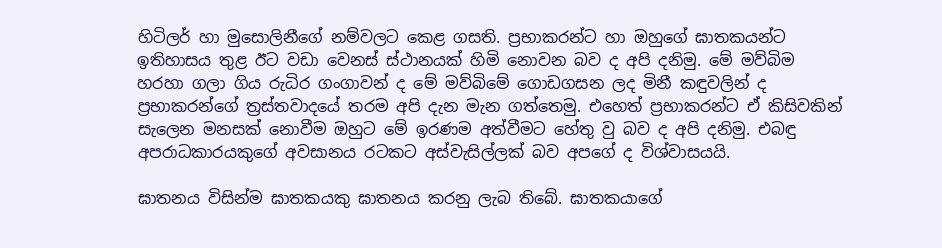හිටිලර් හා මුසොලිනීගේ නම්වලට කෙළ ගසති. ප්‍රභාකරන්ට හා ඔහුගේ ඝාතකයන්ට ඉතිහාසය තුළ ඊට වඩා වෙනස් ස්ථානයක් හිමි නොවන බව ද අපි දනිමු. මේ මව්බිම හරහා ගලා ගිය රුධිර ගංගාවන් ද මේ මව්බිමේ ගොඩගසන ලද මිනී කඳුවලින් ද ප්‍රභාකරන්ගේ ත්‍රස්තවාදයේ තරම අපි දැන මැන ගත්තෙමු. එහෙත් ප්‍රභාකරන්ට ඒ කිසිවකින් සැලෙන මනසක් නොවීම ඔහුට මේ ඉරණම අත්වීමට හේතු වු බව ද අපි දනිමු. එබඳු අපරාධකාරයකුගේ අවසානය රටකට අස්වැසිල්ලක් බව අපගේ ද විශ්වාසයයි.

ඝාතනය විසින්ම ඝාතකයකු ඝාතනය කරනු ලැබ තිබේ. ඝාතකයාගේ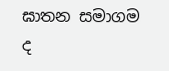ඝාතන සමාගම ද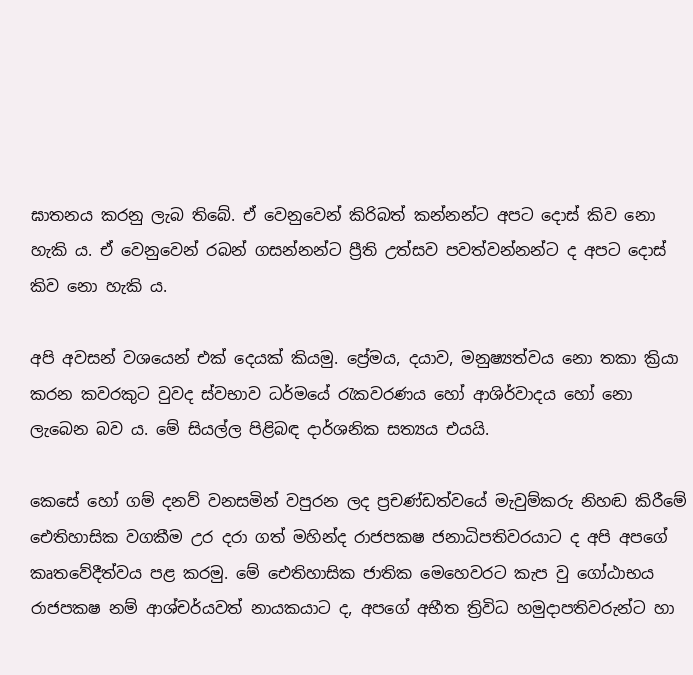ඝාතනය කරනු ලැබ තිබේ. ඒ වෙනුවෙන් කිරිබත් කන්නන්ට අපට දොස් කිව නො හැකි ය. ඒ වෙනුවෙන් රබන් ගසන්නන්ට ප්‍රීති උත්සව පවත්වන්නන්ට ද අපට දොස් කිව නො හැකි ය.

අපි අවසන් වශයෙන් එක් දෙයක් කියමු. ප්‍රේමය, දයාව, මනුෂ්‍යත්වය නො තකා ක්‍රියා කරන කවරකුට වුවද ස්වභාව ධර්මයේ රැකවරණය හෝ ආශිර්වාදය හෝ නො ලැබෙන බව ය. මේ සියල්ල පිළිබඳ දාර්ශනික සත්‍යය එයයි.

කෙසේ හෝ ගම් දනව් වනසමින් වපුරන ලද ප්‍රචණ්ඩත්වයේ මැවුම්කරු නිහඬ කිරීමේ ඓතිහාසික වගකීම උර දරා ගත් මහින්ද රාජපකෂ ජනාධිපතිවරයාට ද අපි අපගේ කෘතවේදීත්වය පළ කරමු. මේ ඓතිහාසික ජාතික මෙහෙවරට කැප වු ගෝඨාභය රාජපකෂ නම් ආශ්චර්යවත් නායකයාට ද, අපගේ අභීත ත්‍රිවිධ හමුදාපතිවරුන්ට හා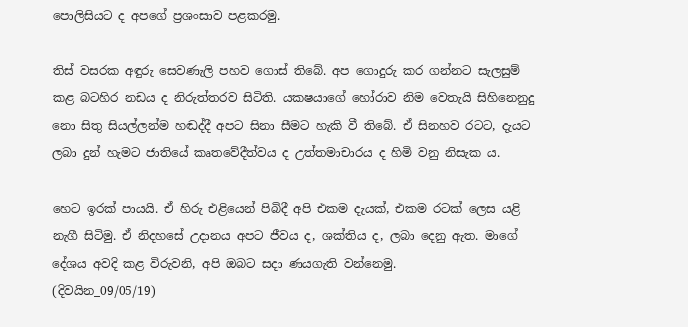පොලිසියට ද අපගේ ප්‍රශංසාව පළකරමු.

තිස් වසරක අඳුරු සෙවණැලි පහව ගොස් තිබේ. අප ගොදුරු කර ගන්නට සැලසුම් කළ බටහිර නඩය ද නිරුත්තරව සිටිති. යකෂයාගේ හෝරාව නිම වෙතැයි සිහිනෙනුදු නො සිතු සියල්ලන්ම හඬද්දී අපට සිනා සීමට හැකි වී තිබේ. ඒ සිනහව රටට, දැයට ලබා දුන් හැමට ජාතියේ කෘතවේදීත්වය ද උත්තමාචාරය ද හිමි වනු නිසැක ය.

හෙට ඉරක් පායයි. ඒ හිරු එළියෙන් පිබිදී අපි එකම දැයක්, එකම රටක් ලෙස යළි නැගී සිටිමු. ඒ නිදහසේ උදානය අපට ජීවය ද, ශක්තිය ද, ලබා දෙනු ඇත. මාගේ දේශය අවදි කළ විරුවනි, අපි ඔබට සදා ණයගැති වන්නෙමු.
(දිවයින_09/05/19)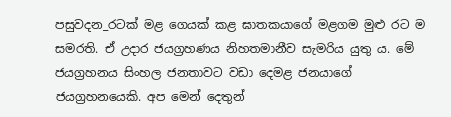පසුවදන_රටක් මළ ගෙයක් කළ ඝාතකයාගේ මළගම මුළු රට ම සමරති. ඒ උදාර ජයග්‍රහණය නිහතමානීව සැමරිය යුතු ය. මේ ජයග්‍රහනය සිංහල ජනතාවට වඩා දෙමළ ජනයාගේ ජයග්‍රහනයෙකි. අප මෙන් දෙතුන්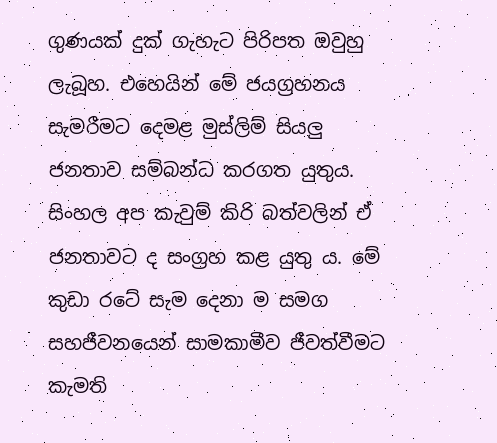ගුණයක් දුක් ගැහැට පිරිපත ඔවුහු ලැබූහ. එහෙයින් මේ ජයග්‍රහනය සැමරීමට දෙමළ මුස්ලිම් සියලු ජනතාව සම්බන්ධ කරගත යුතුය. සිංහල අප කැවුම් කිරි බත්වලින් ඒ ජනතාවට ද සංග්‍රහ කළ යුතු ය. මේ කුඩා රටේ සැම දෙනා ම සමග සහජීවනයෙන් සාමකාමීව ජීවත්වීමට කැමති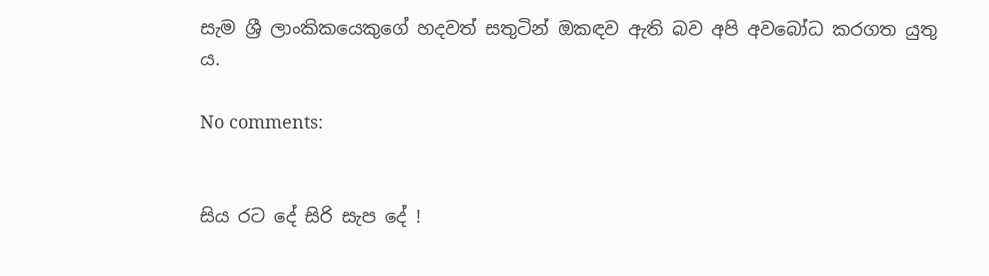සැම ශ්‍රී ලාංකිකයෙකුගේ හදවත් සතුටින් ඔකඳව ඇති බව අපි අවබෝධ කරගත යුතු ය.

No comments:


සිය රට දේ සිරි සැප දේ !